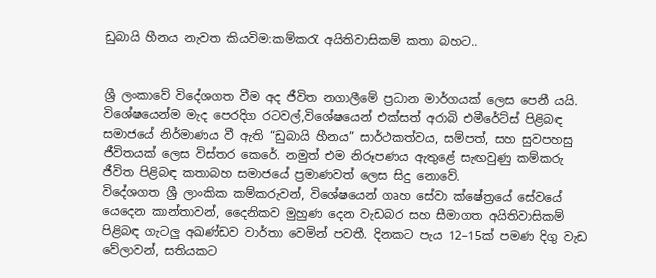ඩුබායි හීනය නැවත කියවිම:කම්කරැ අයිතිවාසිකම් කතා බහට..


ශ්‍රී ලංකාවේ විදේශගත වීම අද ජීවිත නගාලීමේ ප්‍රධාන මාර්ගයක් ලෙස පෙනී යයි. විශේෂයෙන්ම මැද පෙරදිග රටවල්,විශේෂයෙන් එක්සත් අරාබි එමීරේට්ස් පිළිබඳ සමාජයේ නිර්මාණය වී ඇති “ඩුබායි හීනය” සාර්ථකත්වය, සම්පත්, සහ සුවපහසු ජීවිතයක් ලෙස විස්තර කෙරේ. නමුත් එම නිරූපණය ඇතුළේ සැඟවුණු කම්කරු ජීවිත පිළිබඳ කතාබහ සමාජයේ ප්‍රමාණවත් ලෙස සිදු නොවේ.
විදේශගත ශ්‍රී ලාංකික කම්කරුවන්, විශේෂයෙන් ගෘහ සේවා ක්ෂේත්‍රයේ සේවයේ යෙදෙන කාන්තාවන්, දෛනිකව මුහුණ දෙන වැඩබර සහ සීමාගත අයිතිවාසිකම් පිළිබඳ ගැටලු අඛණ්ඩව වාර්තා වෙමින් පවතී. දිනකට පැය 12–15ක් පමණ දිගු වැඩ වේලාවන්, සතියකට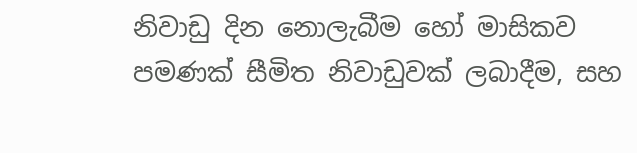නිවාඩු දින නොලැබීම හෝ මාසිකව පමණක් සීමිත නිවාඩුවක් ලබාදීම, සහ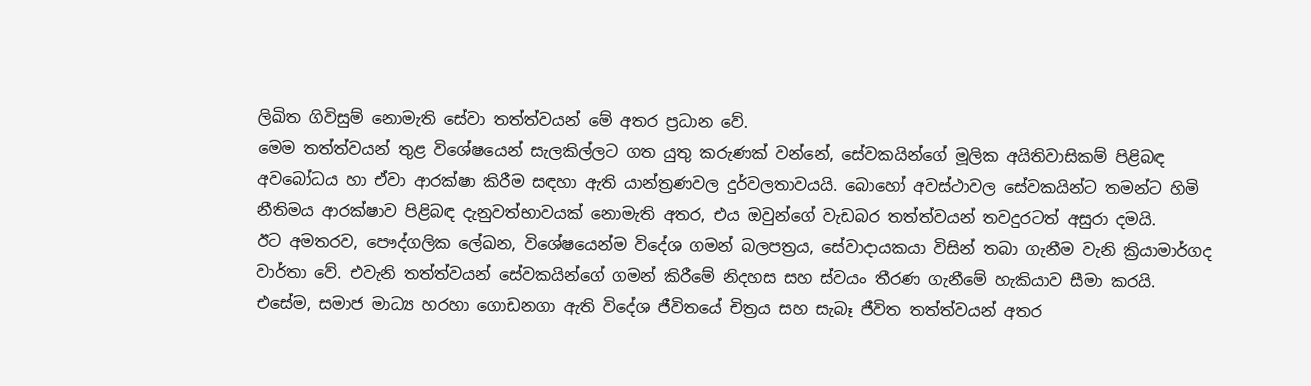ලිඛිත ගිවිසුම් නොමැති සේවා තත්ත්වයන් මේ අතර ප්‍රධාන වේ.
මෙම තත්ත්වයන් තුළ විශේෂයෙන් සැලකිල්ලට ගත යුතු කරුණක් වන්නේ, සේවකයින්ගේ මූලික අයිතිවාසිකම් පිළිබඳ අවබෝධය හා ඒවා ආරක්ෂා කිරීම සඳහා ඇති යාන්ත්‍රණවල දුර්වලතාවයයි. බොහෝ අවස්ථාවල සේවකයින්ට තමන්ට හිමි නීතිමය ආරක්ෂාව පිළිබඳ දැනුවත්භාවයක් නොමැති අතර, එය ඔවුන්ගේ වැඩබර තත්ත්වයන් තවදුරටත් අසුරා දමයි.
ඊට අමතරව, පෞද්ගලික ලේඛන, විශේෂයෙන්ම විදේශ ගමන් බලපත්‍රය, සේවාදායකයා විසින් තබා ගැනීම වැනි ක්‍රියාමාර්ගද වාර්තා වේ. එවැනි තත්ත්වයන් සේවකයින්ගේ ගමන් කිරීමේ නිදහස සහ ස්වයං තීරණ ගැනීමේ හැකියාව සීමා කරයි.
එසේම, සමාජ මාධ්‍ය හරහා ගොඩනගා ඇති විදේශ ජීවිතයේ චිත්‍රය සහ සැබෑ ජීවිත තත්ත්වයන් අතර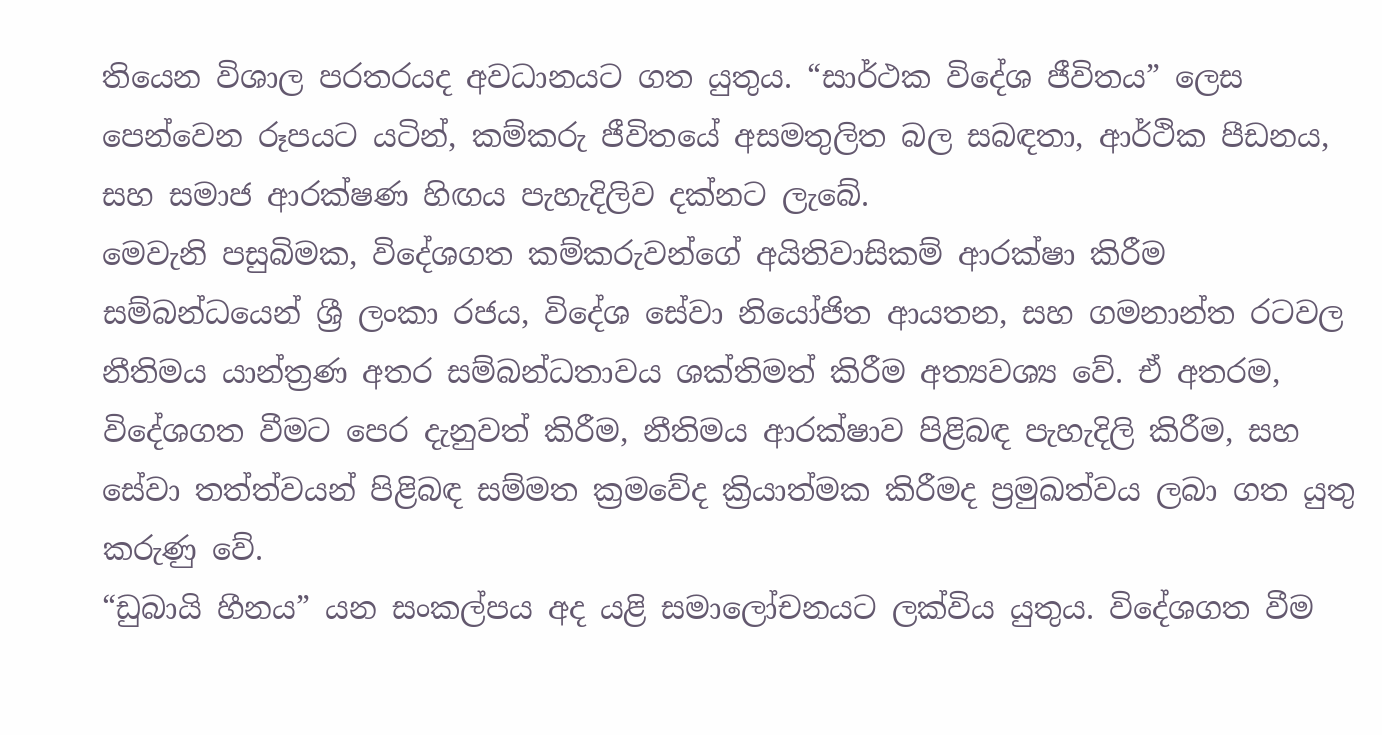තියෙන විශාල පරතරයද අවධානයට ගත යුතුය. “සාර්ථක විදේශ ජීවිතය” ලෙස පෙන්වෙන රූපයට යටින්, කම්කරු ජීවිතයේ අසමතුලිත බල සබඳතා, ආර්ථික පීඩනය, සහ සමාජ ආරක්ෂණ හිඟය පැහැදිලිව දක්නට ලැබේ.
මෙවැනි පසුබිමක, විදේශගත කම්කරුවන්ගේ අයිතිවාසිකම් ආරක්ෂා කිරීම සම්බන්ධයෙන් ශ්‍රී ලංකා රජය, විදේශ සේවා නියෝජිත ආයතන, සහ ගමනාන්ත රටවල නීතිමය යාන්ත්‍රණ අතර සම්බන්ධතාවය ශක්තිමත් කිරීම අත්‍යවශ්‍ය වේ. ඒ අතරම, විදේශගත වීමට පෙර දැනුවත් කිරීම, නීතිමය ආරක්ෂාව පිළිබඳ පැහැදිලි කිරීම, සහ සේවා තත්ත්වයන් පිළිබඳ සම්මත ක්‍රමවේද ක්‍රියාත්මක කිරීමද ප්‍රමුඛත්වය ලබා ගත යුතු කරුණු වේ.
“ඩුබායි හීනය” යන සංකල්පය අද යළි සමාලෝචනයට ලක්විය යුතුය. විදේශගත වීම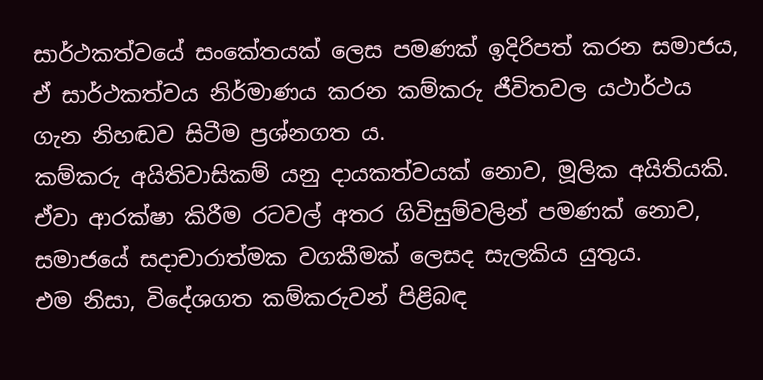සාර්ථකත්වයේ සංකේතයක් ලෙස පමණක් ඉදිරිපත් කරන සමාජය, ඒ සාර්ථකත්වය නිර්මාණය කරන කම්කරු ජීවිතවල යථාර්ථය ගැන නිහඬව සිටීම ප්‍රශ්නගත ය.
කම්කරු අයිතිවාසිකම් යනු දායකත්වයක් නොව, මූලික අයිතියකි. ඒවා ආරක්ෂා කිරීම රටවල් අතර ගිවිසුම්වලින් පමණක් නොව, සමාජයේ සදාචාරාත්මක වගකීමක් ලෙසද සැලකිය යුතුය.
එම නිසා, විදේශගත කම්කරුවන් පිළිබඳ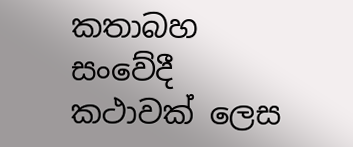කතාබහ සංවේදී කථාවක් ලෙස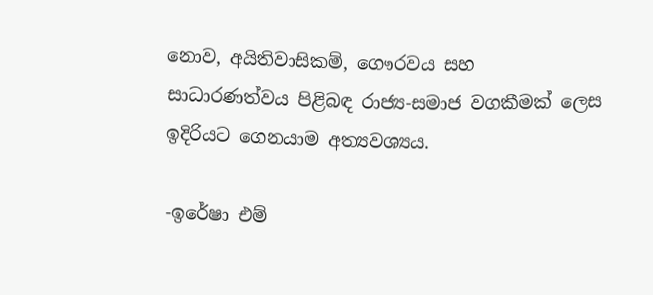නොව, අයිතිවාසිකම්, ගෞරවය සහ සාධාරණත්වය පිළිබඳ රාජ්‍ය-සමාජ වගකීමක් ලෙස ඉදිරියට ගෙනයාම අත්‍යවශ්‍යය.

-ඉරේෂා එම්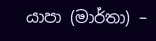යාපා (මාර්තා) –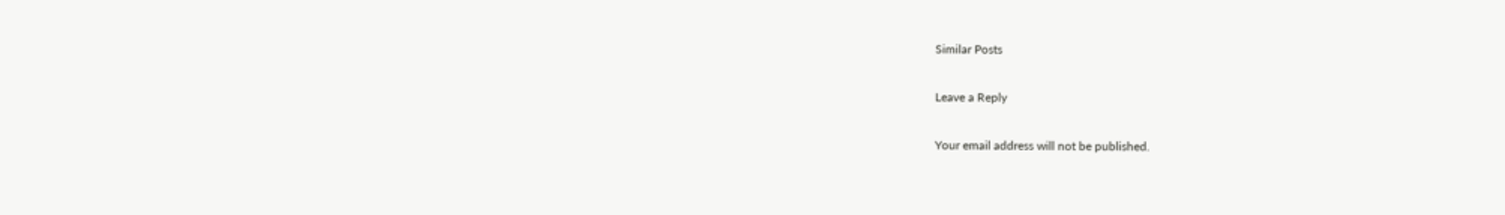Similar Posts

Leave a Reply

Your email address will not be published.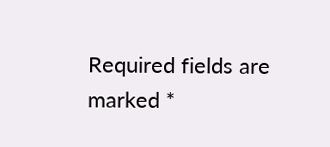Required fields are marked *